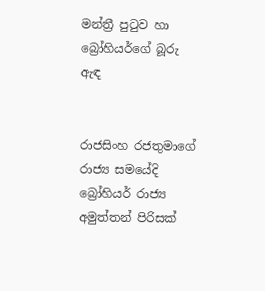මන්ත්‍රී පුටුව හා බ්‍රෝහියර්ගේ බූරු ඇඳ


රාජසිංහ රජතුමාගේ රාජ්‍ය සමයේදි බ්‍රෝහියර් රාජ්‍ය අමුත්තන් පිරිසක්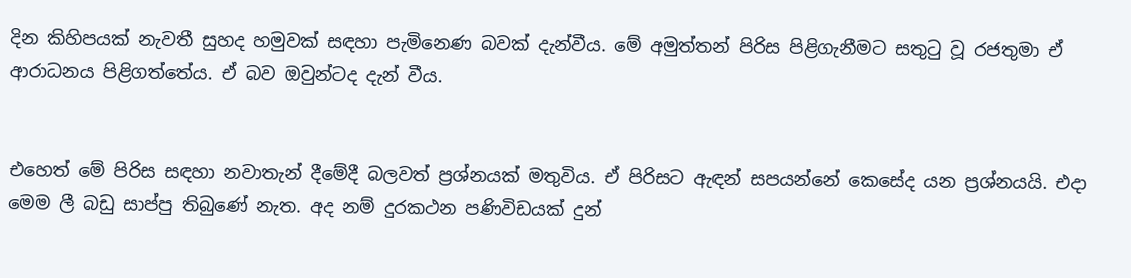දින කිහිපයක් නැවතී සුහද හමුවක් සඳහා පැමිනෙණ බවක් දැන්වීය. මේ අමුත්තන් පිරිස පිළිගැනීමට සතුටු වූ රජතුමා ඒ ආරාධනය පිළිගත්තේය. ඒ බව ඔවුන්ටද දැන් වීය.


එහෙත් මේ පිරිස සඳහා නවාතැන් දීමේදී බලවත් ප්‍රශ්නයක් මතුවිය. ඒ පිරිසට ඇඳන් සපයන්නේ කෙසේද යන ප්‍රශ්නයයි. එදා මෙම ලී බඩු සාප්පු තිබුණේ නැත. අද නම් දුරකථන පණිවිඩයක් දුන්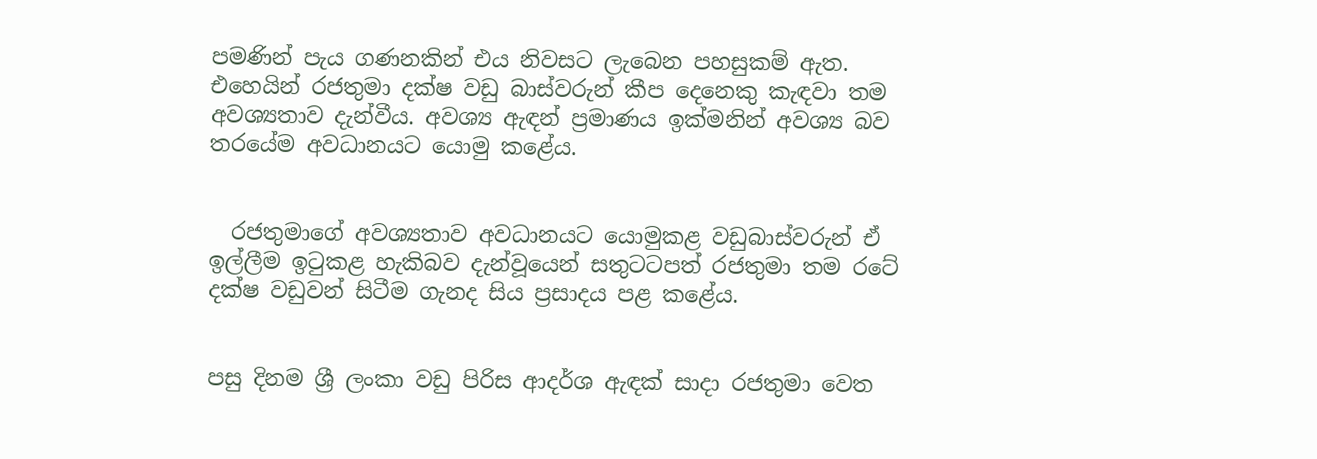පමණින් පැය ගණනකින් එය නිවසට ලැබෙන පහසුකම් ඇත. එහෙයින් රජතුමා දක්ෂ වඩු බාස්වරුන් කීප දෙනෙකු කැඳවා තම අවශ්‍යතාව දැන්වීය. අවශ්‍ය ඇඳන් ප්‍රමාණය ඉක්මනින් අවශ්‍ය බව තරයේම අවධානයට යොමු කළේය.


  රජතුමාගේ අවශ්‍යතාව අවධානයට යොමුකළ වඩුබාස්වරුන් ඒ ඉල්ලීම ඉටුකළ හැකිබව දැන්වූයෙන් සතුටටපත් රජතුමා තම රටේ දක්ෂ වඩුවන් සිටීම ගැනද සිය ප්‍රසාදය පළ කළේය.


පසු දිනම ශ්‍රී ලංකා වඩු පිරිස ආදර්ශ ඇඳක් සාදා රජතුමා වෙත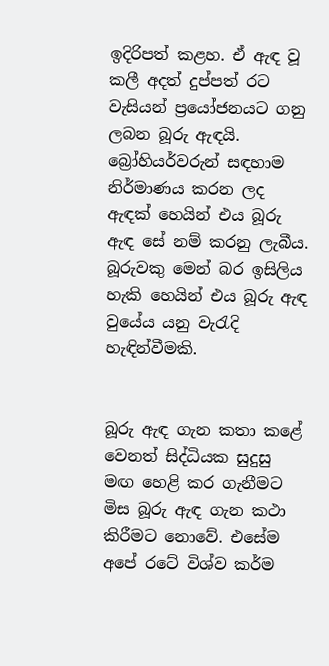ඉදිරිපත් කළහ. ඒ ඇඳ වූ කලී අදත් දුප්පත් රට වැසියන් ප්‍රයෝජනයට ගනු ලබන බූරු ඇඳයි. බ්‍රෝහියර්වරුන් සඳහාම නිර්මාණය කරන ලද ඇඳක් හෙයින් එය බූරු ඇඳ සේ නම් කරනු ලැබීය. බූරුවකු මෙන් බර ඉසිලිය හැකි හෙයින් එය බූරු ඇඳ වුයේය යනු වැරැදි හැඳින්වීමකි.


බූරු ඇඳ ගැන කතා කළේ වෙනත් සිද්ධියක සුදුසු මඟ හෙළි කර ගැනීමට මිස බූරු ඇඳ ගැන කථා කිරීමට නොවේ. එසේම අපේ රටේ විශ්ව කර්ම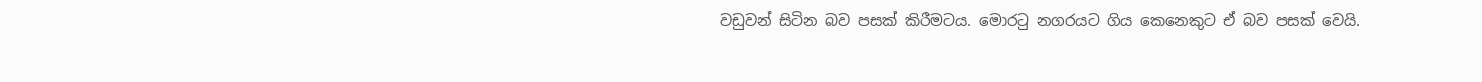වඩුවන් සිටින බව පසක් කිරීමටය. මොරටු නගරයට ගිය කෙනෙකුට ඒ බව පසක් වෙයි.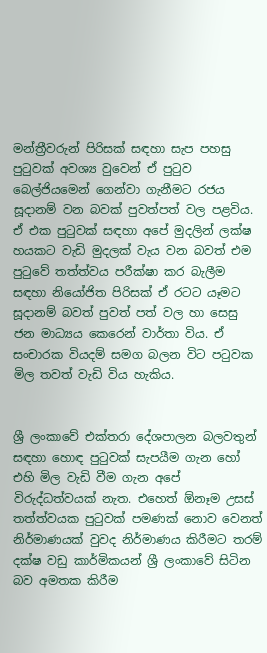මන්ත්‍රීවරුන් පිරිසක් සඳහා සැප පහසු පුටුවක් අවශ්‍ය වුවෙන් ඒ පුටුව බෙල්ජියමෙන් ගෙන්වා ගැනීමට රජය සූදානම් වන බවක් පුවත්පත් වල පළවිය. ඒ එක පුටුවක් සඳහා අපේ මුදලින් ලක්ෂ හයකට වැඩි මුදලක් වැය වන බවත් එම පුටුවේ තත්ත්වය පරීක්ෂා කර බැලීම සඳහා නියෝජිත පිරිසක් ඒ රටට යෑමට සූදානම් බවත් පුවත් පත් වල හා සෙසු ජන මාධ්‍යය කෙරෙන් වාර්තා විය. ඒ සංචාරක වියදම් සමග බලන විට පටුවක මිල තවත් වැඩි විය හැකිය.


ශ්‍රී ලංකාවේ එක්තරා දේශපාලන බලවතුන් සඳහා හොඳ පුටුවක් සැපයීම ගැන හෝ එහි මිල වැඩි වීම ගැන අපේ විරුද්ධත්වයක් නැත. එහෙත් ඕනෑම උසස් තත්ත්වයක පුටුවක් පමණක් නොව වෙනත් නිර්මාණයක් වුවද නිර්මාණය කිරීමට තරම් දක්ෂ වඩු කාර්මිකයන් ශ්‍රී ලංකාවේ සිටින බව අමතක කිරීම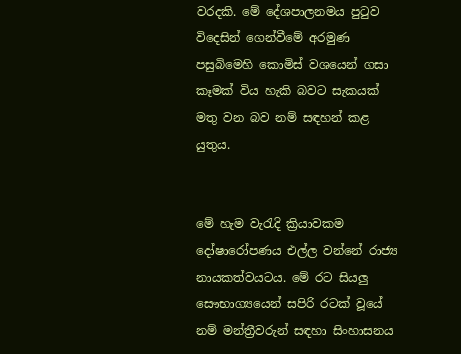වරදකි. මේ දේශපාලනමය පුටුව විදෙසින් ගෙන්වීමේ අරමුණ පසුබිමෙහි කොමිස් වශයෙන් ගසා කෑමක් විය හැකි බවට සැකයක් මතු වන බව නම් සඳහන් කළ යුතුය.


මේ හැම වැරැදි ක්‍රියාවකම දෝෂාරෝපණය එල්ල වන්නේ රාජ්‍ය නායකත්වයටය. මේ රට සියලු සෞභාග්‍යයෙන් සපිරි රටක් වූයේ නම් මන්ත්‍රීවරුන් සඳහා සිංහාසනය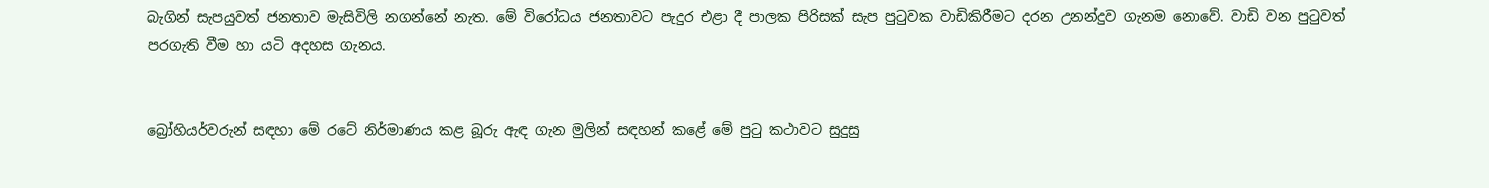බැගින් සැපයුවත් ජනතාව මැසිවිලි නගන්නේ නැත. මේ විරෝධය ජනතාවට පැදුර එළා දී පාලක පිරිසක් සැප පුටුවක වාඩිකිරීමට දරන උනන්දුව ගැනම නොවේ. වාඩි වන පුටුවත් පරගැති වීම හා යටි අදහස ගැනය.


බ්‍රෝහියර්වරුන් සඳහා මේ රටේ නිර්මාණය කළ බූරු ඇඳ ගැන මුලින් සඳහන් කළේ මේ පුටු කථාවට සුදුසු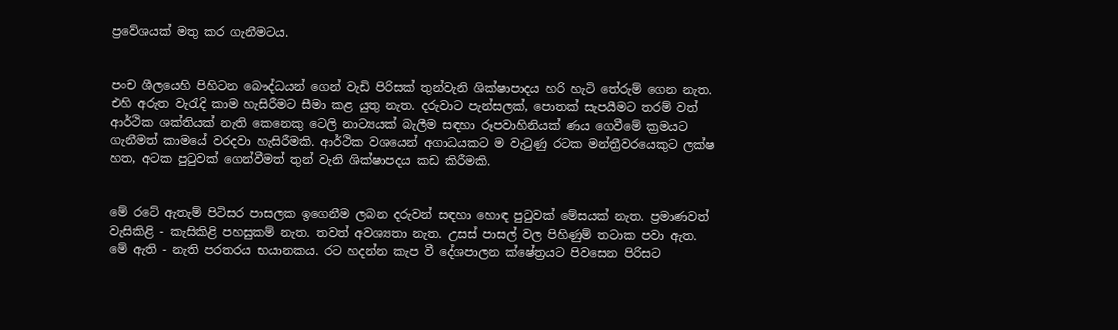ප්‍රවේශයක් මතු කර ගැනීමටය.


පංච ශීලයෙහි පිහිටන බෞද්ධයන් ගෙන් වැඩි පිරිසක් තුන්වැනි ශික්ෂාපාදය හරි හැටි තේරුම් ගෙන නැත. එහි අරුත වැරැදි කාම හැසිරීමට සීමා කළ යුතු නැත. දරුවාට පැන්සලක්, පොතක් සැපයීමට තරම් වත් ආර්ථික ශක්තියක් නැති කෙනෙකු ටෙලි නාට්‍යයක් බැලීම සඳහා රූපවාහිනියක් ණය ගෙවීමේ ක්‍රමයට ගැනීමත් කාමයේ වරදවා හැසිරීමකි. ආර්ථික වශයෙන් අගාධයකට ම වැටුණු රටක මන්ත්‍රීවරයෙකුට ලක්ෂ හත, අටක පුටුවක් ගෙන්වීමත් තුන් වැනි ශික්ෂාපදය කඩ කිරීමකි.


මේ රටේ ඇතැම් පිටිසර පාසලක ඉගෙනීම ලබන දරුවන් සඳහා හොඳ පුටුවක් මේසයක් නැත. ප්‍රමාණවත් වැසිකිළි - කැසිකිළි පහසුකම් නැත. තවත් අවශ්‍යතා නැත. උසස් පාසල් වල පිහිණුම් තටාක පවා ඇත. මේ ඇති - නැති පරතරය භයානකය. රට හදන්න කැප වී දේශපාලන ක්ෂේත්‍රයට පිවසෙන පිරිසට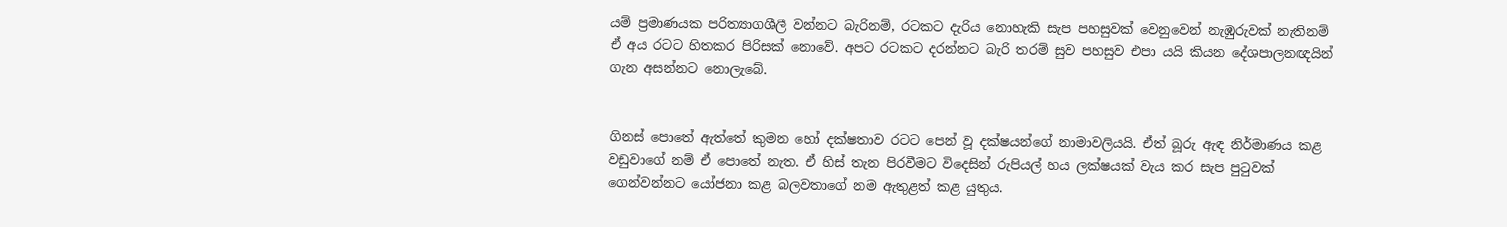යම් ප්‍රමාණයක පරිත්‍යාගශීලී වන්නට බැරිනම්, රටකට දැරිය නොහැකි සැප පහසුවක් වෙනුවෙන් නැඹුරුවක් නැතිනම් ඒ අය රටට හිතකර පිරිසක් නොවේ. අපට රටකට දරන්නට බැරි තරම් සුව පහසුව එපා යයි කියන දේශපාලනඥයින් ගැන අසන්නට නොලැබේ.


ගිනස් පොතේ ඇත්තේ කුමන හෝ දක්ෂතාව රටට පෙන් වූ දක්ෂයන්ගේ නාමාවලියයි. ඒත් බූරු ඇඳ නිර්මාණය කළ වඩුවාගේ නම් ඒ පොතේ නැත. ඒ හිස් තැන පිරවීමට විදෙසින් රුපියල් හය ලක්ෂයක් වැය කර සැප පුටුවක් ගෙන්වන්නට යෝජනා කළ බලවතාගේ නම ඇතුළත් කළ යුතුය.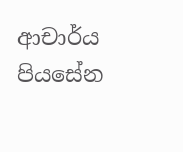ආචාර්ය පියසේන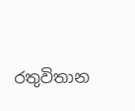රතුවිතාන